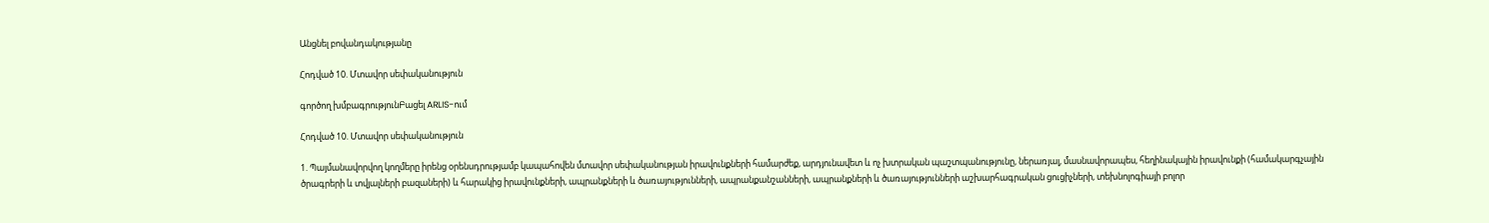Անցնել բովանդակությանը

Հոդված 10. Մտավոր սեփականություն

գործող խմբագրությունԲացել ARLIS-ում

Հոդված 10. Մտավոր սեփականություն

1. Պայմանավորվող կողմերը իրենց օրենսդրությամբ կապահովեն մտավոր սեփականության իրավունքների համարժեք, արդյունավետ և ոչ խտրական պաշտպանությունը, ներառյալ, մասնավորապես, հեղինակային իրավունքի (համակարգչային ծրագրերի և տվյալների բազաների) և հարակից իրավունքների, ապրանքների և ծառայությունների, ապրանքանշանների, ապրանքների և ծառայությունների աշխարհագրական ցուցիչների, տեխնոլոգիայի բոլոր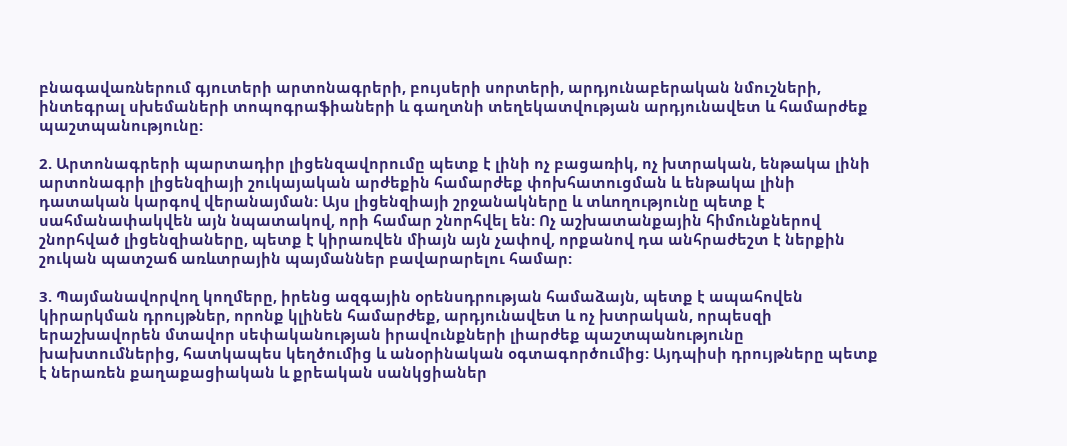բնագավառներում գյուտերի արտոնագրերի, բույսերի սորտերի, արդյունաբերական նմուշների, ինտեգրալ սխեմաների տոպոգրաֆիաների և գաղտնի տեղեկատվության արդյունավետ և համարժեք պաշտպանությունը:

2. Արտոնագրերի պարտադիր լիցենզավորումը պետք է լինի ոչ բացառիկ, ոչ խտրական, ենթակա լինի արտոնագրի լիցենզիայի շուկայական արժեքին համարժեք փոխհատուցման և ենթակա լինի դատական կարգով վերանայման: Այս լիցենզիայի շրջանակները և տևողությունը պետք է սահմանափակվեն այն նպատակով, որի համար շնորհվել են: Ոչ աշխատանքային հիմունքներով շնորհված լիցենզիաները, պետք է կիրառվեն միայն այն չափով, որքանով դա անհրաժեշտ է ներքին շուկան պատշաճ առևտրային պայմաններ բավարարելու համար:

3. Պայմանավորվող կողմերը, իրենց ազգային օրենսդրության համաձայն, պետք է ապահովեն կիրարկման դրույթներ, որոնք կլինեն համարժեք, արդյունավետ և ոչ խտրական, որպեսզի երաշխավորեն մտավոր սեփականության իրավունքների լիարժեք պաշտպանությունը խախտումներից, հատկապես կեղծումից և անօրինական օգտագործումից: Այդպիսի դրույթները պետք է ներառեն քաղաքացիական և քրեական սանկցիաներ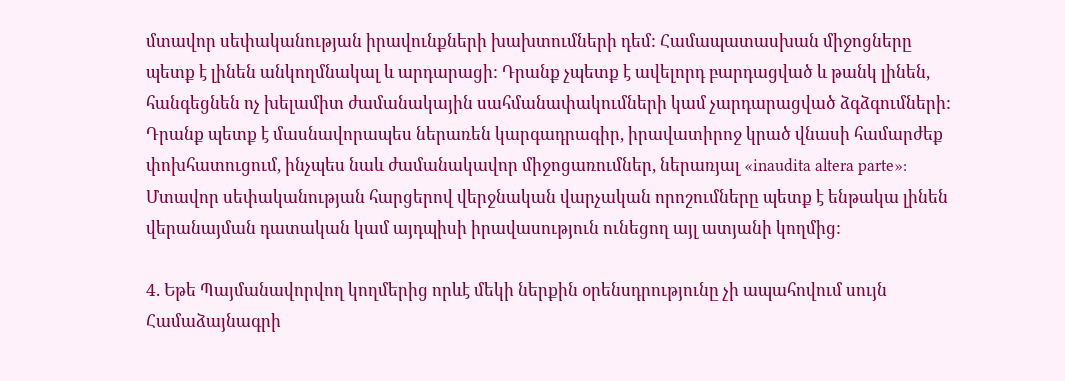մտավոր սեփականության իրավունքների խախտումների դեմ: Համապատասխան միջոցները պետք է լինեն անկողմնակալ և արդարացի: Դրանք չպետք է ավելորդ բարդացված և թանկ լինեն, հանգեցնեն ոչ խելամիտ ժամանակային սահմանափակումների կամ չարդարացված ձգձգումների: Դրանք պետք է մասնավորապես ներառեն կարգադրագիր, իրավատիրոջ կրած վնասի համարժեք փոխհատուցում, ինչպես նաև ժամանակավոր միջոցառումներ, ներառյալ «inaudita altera parte»: Մտավոր սեփականության հարցերով վերջնական վարչական որոշումները պետք է ենթակա լինեն վերանայման դատական կամ այդպիսի իրավասություն ունեցող այլ ատյանի կողմից:

4. Եթե Պայմանավորվող կողմերից որևէ մեկի ներքին օրենսդրությունը չի ապահովում սույն Համաձայնագրի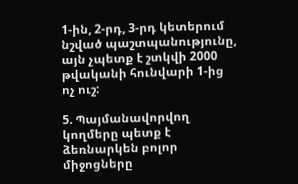1-ին, 2-րդ, 3-րդ կետերում նշված պաշտպանությունը, այն չպետք է շտկվի 2000 թվականի հունվարի 1-ից ոչ ուշ:

5. Պայմանավորվող կողմերը պետք է ձեռնարկեն բոլոր միջոցները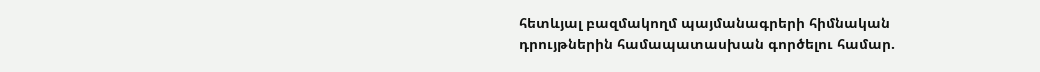հետևյալ բազմակողմ պայմանագրերի հիմնական դրույթներին համապատասխան գործելու համար.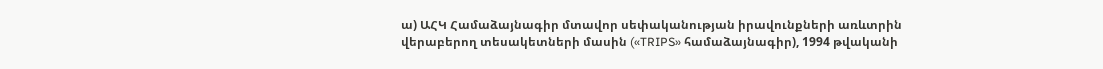ա) ԱՀԿ Համաձայնագիր մտավոր սեփականության իրավունքների առևտրին վերաբերող տեսակետների մասին («TRIPS» համաձայնագիր), 1994 թվականի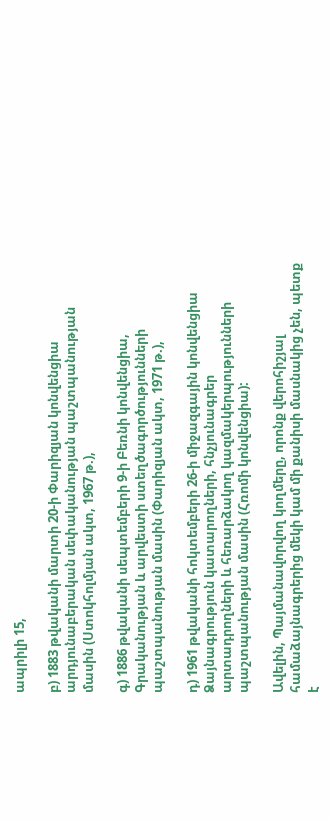ապրիլի 15,

բ) 1883 թվականի մարտի 20-ի Փարիզյան կոնվենցիա արդյունաբերական սեփականության պաշտպանության մասին (Ստոկհոլմյան ակտ, 1967 թ.),

գ) 1886 թվականի սեպտեմբերի 9-ի Բեռնի կոնվենցիա, Գրականության և արվեստի ստեղծագործությունների պաշտպանության մասին (Փարիզյան ակտ, 1971 թ.),

դ) 1961 թվականի հոկտեմբերի 26-ի միջազգային կոնվենցիա Ձայնագրություն կատարողների, հնչյունագրեր արտադրողների և հեռարձակող կազմակերպությունների պաշտպանության մասին (Հռոմի կոնվենցիա):

Ավելին, Պայմանավորվող կողմերը, որոնք վերոհիշյալ համաձայնագրերից մեկի կամ մի քանիսի մասնակից չեն, պետք է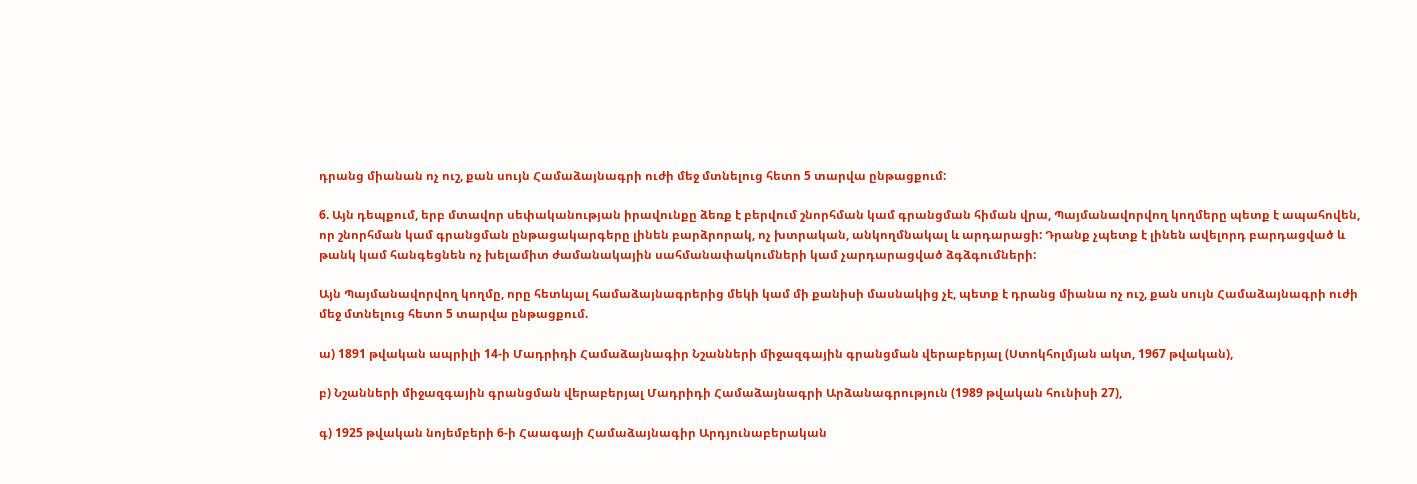դրանց միանան ոչ ուշ, քան սույն Համաձայնագրի ուժի մեջ մտնելուց հետո 5 տարվա ընթացքում:

6. Այն դեպքում, երբ մտավոր սեփականության իրավունքը ձեռք է բերվում շնորհման կամ գրանցման հիման վրա, Պայմանավորվող կողմերը պետք է ապահովեն, որ շնորհման կամ գրանցման ընթացակարգերը լինեն բարձրորակ, ոչ խտրական, անկողմնակալ և արդարացի: Դրանք չպետք է լինեն ավելորդ բարդացված և թանկ կամ հանգեցնեն ոչ խելամիտ ժամանակային սահմանափակումների կամ չարդարացված ձգձգումների:

Այն Պայմանավորվող կողմը, որը հետևյալ համաձայնագրերից մեկի կամ մի քանիսի մասնակից չէ, պետք է դրանց միանա ոչ ուշ, քան սույն Համաձայնագրի ուժի մեջ մտնելուց հետո 5 տարվա ընթացքում.

ա) 1891 թվական ապրիլի 14-ի Մադրիդի Համաձայնագիր Նշանների միջազգային գրանցման վերաբերյալ (Ստոկհոլմյան ակտ, 1967 թվական),

բ) Նշանների միջազգային գրանցման վերաբերյալ Մադրիդի Համաձայնագրի Արձանագրություն (1989 թվական հունիսի 27),

գ) 1925 թվական նոյեմբերի 6-ի Հաագայի Համաձայնագիր Արդյունաբերական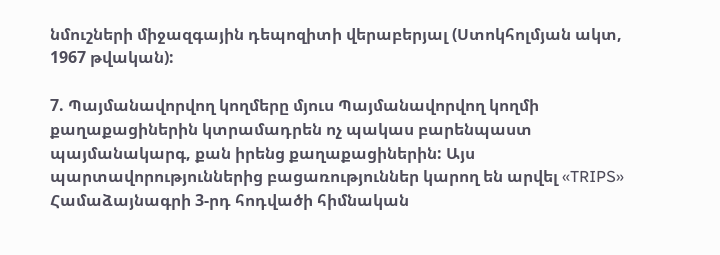նմուշների միջազգային դեպոզիտի վերաբերյալ (Ստոկհոլմյան ակտ, 1967 թվական):

7. Պայմանավորվող կողմերը մյուս Պայմանավորվող կողմի քաղաքացիներին կտրամադրեն ոչ պակաս բարենպաստ պայմանակարգ, քան իրենց քաղաքացիներին: Այս պարտավորություններից բացառություններ կարող են արվել «TRIPS» Համաձայնագրի 3-րդ հոդվածի հիմնական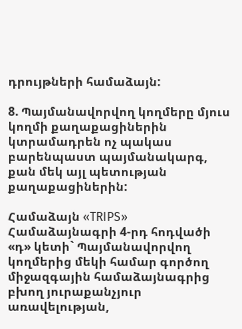դրույթների համաձայն:

8. Պայմանավորվող կողմերը մյուս կողմի քաղաքացիներին կտրամադրեն ոչ պակաս բարենպաստ պայմանակարգ, քան մեկ այլ պետության քաղաքացիներին:

Համաձայն «TRIPS» Համաձայնագրի 4-րդ հոդվածի «դ» կետի` Պայմանավորվող կողմերից մեկի համար գործող միջազգային համաձայնագրից բխող յուրաքանչյուր առավելության,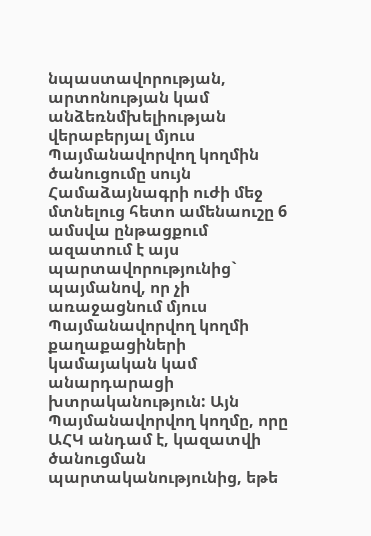նպաստավորության, արտոնության կամ անձեռնմխելիության վերաբերյալ մյուս Պայմանավորվող կողմին ծանուցումը սույն Համաձայնագրի ուժի մեջ մտնելուց հետո ամենաուշը 6 ամսվա ընթացքում ազատում է այս պարտավորությունից` պայմանով, որ չի առաջացնում մյուս Պայմանավորվող կողմի քաղաքացիների կամայական կամ անարդարացի խտրականություն: Այն Պայմանավորվող կողմը, որը ԱՀԿ անդամ է, կազատվի ծանուցման պարտականությունից, եթե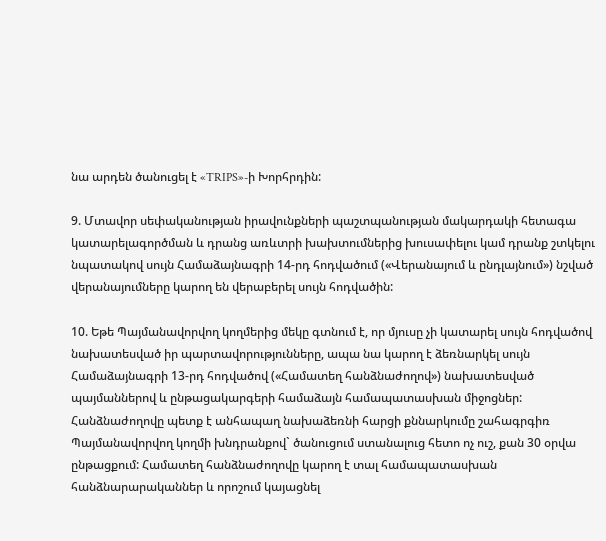նա արդեն ծանուցել է «TRIPS»-ի Խորհրդին:

9. Մտավոր սեփականության իրավունքների պաշտպանության մակարդակի հետագա կատարելագործման և դրանց առևտրի խախտումներից խուսափելու կամ դրանք շտկելու նպատակով սույն Համաձայնագրի 14-րդ հոդվածում («Վերանայում և ընդլայնում») նշված վերանայումները կարող են վերաբերել սույն հոդվածին:

10. Եթե Պայմանավորվող կողմերից մեկը գտնում է, որ մյուսը չի կատարել սույն հոդվածով նախատեսված իր պարտավորությունները, ապա նա կարող է ձեռնարկել սույն Համաձայնագրի 13-րդ հոդվածով («Համատեղ հանձնաժողով») նախատեսված պայմաններով և ընթացակարգերի համաձայն համապատասխան միջոցներ: Հանձնաժողովը պետք է անհապաղ նախաձեռնի հարցի քննարկումը շահագրգիռ Պայմանավորվող կողմի խնդրանքով` ծանուցում ստանալուց հետո ոչ ուշ, քան 30 օրվա ընթացքում: Համատեղ հանձնաժողովը կարող է տալ համապատասխան հանձնարարականներ և որոշում կայացնել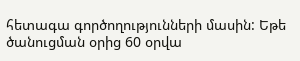հետագա գործողությունների մասին: Եթե ծանուցման օրից 60 օրվա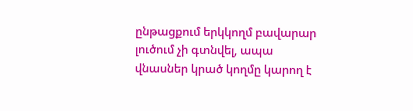ընթացքում երկկողմ բավարար լուծում չի գտնվել, ապա վնասներ կրած կողմը կարող է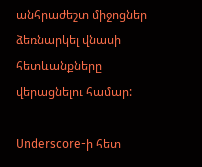անհրաժեշտ միջոցներ ձեռնարկել վնասի հետևանքները վերացնելու համար:

Underscore-ի հետ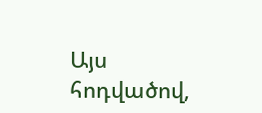Այս հոդվածով,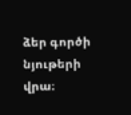ձեր գործի նյութերի վրա։